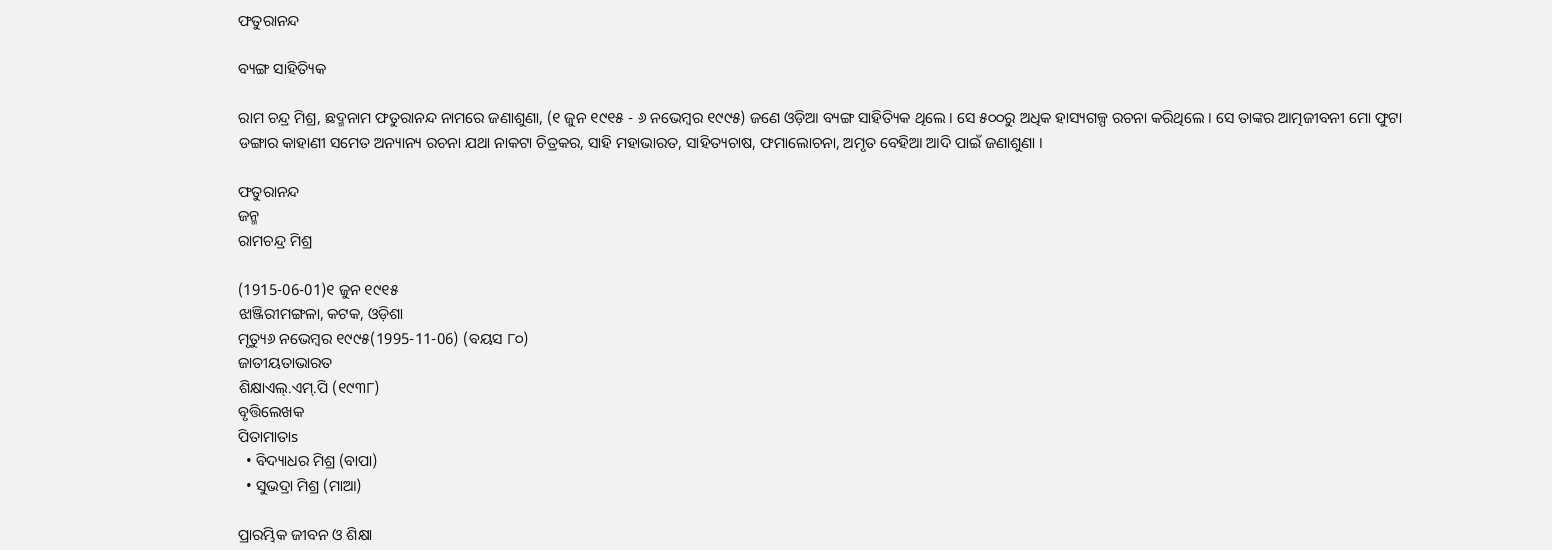ଫତୁରାନନ୍ଦ

ବ୍ୟଙ୍ଗ ସାହିତ୍ୟିକ

ରାମ ଚନ୍ଦ୍ର ମିଶ୍ର, ଛଦ୍ମନାମ ଫତୁରାନନ୍ଦ ନାମରେ ଜଣାଶୁଣା, (୧ ଜୁନ ୧୯୧୫ - ୬ ନଭେମ୍ବର ୧୯୯୫) ଜଣେ ଓଡ଼ିଆ ବ୍ୟଙ୍ଗ ସାହିତ୍ୟିକ ଥିଲେ । ସେ ୫୦୦ରୁ ଅଧିକ ହାସ୍ୟଗଳ୍ପ ରଚନା କରିଥିଲେ । ସେ ତାଙ୍କର ଆତ୍ମଜୀବନୀ ମୋ ଫୁଟା ଡଙ୍ଗାର କାହାଣୀ ସମେତ ଅନ୍ୟାନ୍ୟ ରଚନା ଯଥା ନାକଟା ଚିତ୍ରକର, ସାହି ମହାଭାରତ, ସାହିତ୍ୟଚାଷ, ଫମାଲୋଚନା, ଅମୃତ ବେହିଆ ଆଦି ପାଇଁ ଜଣାଶୁଣା ।

ଫତୁରାନନ୍ଦ
ଜନ୍ମ
ରାମଚନ୍ଦ୍ର ମିଶ୍ର

(1915-06-01)୧ ଜୁନ ୧୯୧୫
ଝାଞ୍ଜିରୀମଙ୍ଗଳା, କଟକ, ଓଡ଼ିଶା
ମୃତ୍ୟୁ୬ ନଭେମ୍ବର ୧୯୯୫(1995-11-06) (ବୟସ ୮୦)
ଜାତୀୟତାଭାରତ
ଶିକ୍ଷାଏଲ୍.ଏମ୍.ପି (୧୯୩୮)
ବୃତ୍ତିଲେଖକ
ପିତାମାତାs
  • ବିଦ୍ୟାଧର ମିଶ୍ର (ବାପା)
  • ସୁଭଦ୍ରା ମିଶ୍ର (ମାଆ)

ପ୍ରାରମ୍ଭିକ ଜୀବନ ଓ ଶିକ୍ଷା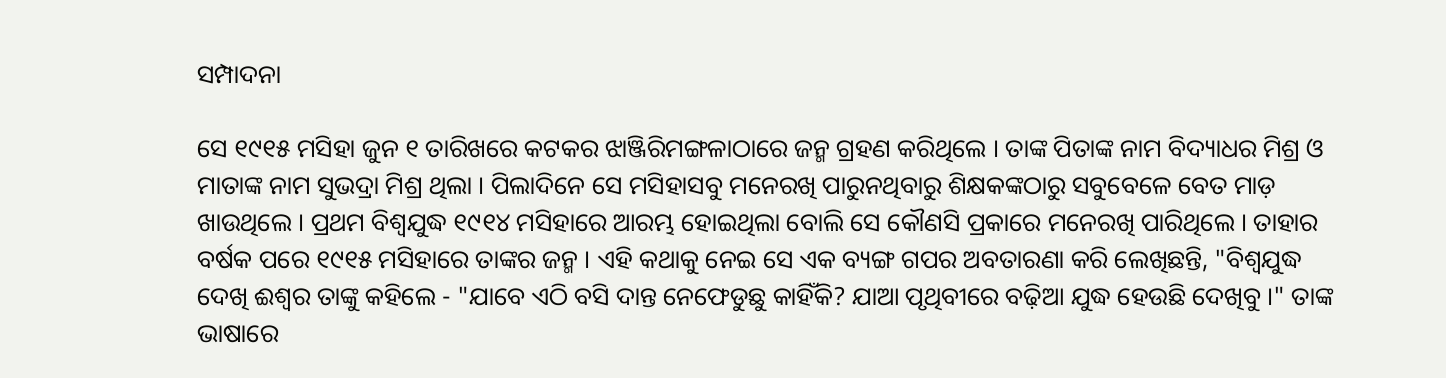ସମ୍ପାଦନା

ସେ ୧୯୧୫ ମସିହା ଜୁନ ୧ ତାରିଖରେ କଟକର ଝାଞ୍ଜିରିମଙ୍ଗଳାଠାରେ ଜନ୍ମ ଗ୍ରହଣ କରିଥିଲେ । ତାଙ୍କ ପିତାଙ୍କ ନାମ ବିଦ୍ୟାଧର ମିଶ୍ର ଓ ମାତାଙ୍କ ନାମ ସୁଭଦ୍ରା ମିଶ୍ର ଥିଲା । ପିଲାଦିନେ ସେ ମସିହାସବୁ ମନେରଖି ପାରୁନଥିବାରୁ ଶିକ୍ଷକଙ୍କଠାରୁ ସବୁବେଳେ ବେତ ମାଡ଼ ଖାଉଥିଲେ । ପ୍ରଥମ ବିଶ୍ୱଯୁଦ୍ଧ ୧୯୧୪ ମସିହାରେ ଆରମ୍ଭ ହୋଇଥିଲା ବୋଲି ସେ କୌଣସି ପ୍ରକାରେ ମନେରଖି ପାରିଥିଲେ । ତାହାର ବର୍ଷକ ପରେ ୧୯୧୫ ମସିହାରେ ତାଙ୍କର ଜନ୍ମ । ଏହି କଥାକୁ ନେଇ ସେ ଏକ ବ୍ୟଙ୍ଗ ଗପର ଅବତାରଣା କରି ଲେଖିଛନ୍ତି, "ବିଶ୍ୱଯୁଦ୍ଧ ଦେଖି ଈଶ୍ୱର ତାଙ୍କୁ କହିଲେ - "ଯାବେ ଏଠି ବସି ଦାନ୍ତ ନେଫେଡୁଛୁ କାହିଁକି? ଯାଆ ପୃଥିବୀରେ ବଢ଼ିଆ ଯୁଦ୍ଧ ହେଉଛି ଦେଖିବୁ ।" ତାଙ୍କ ଭାଷାରେ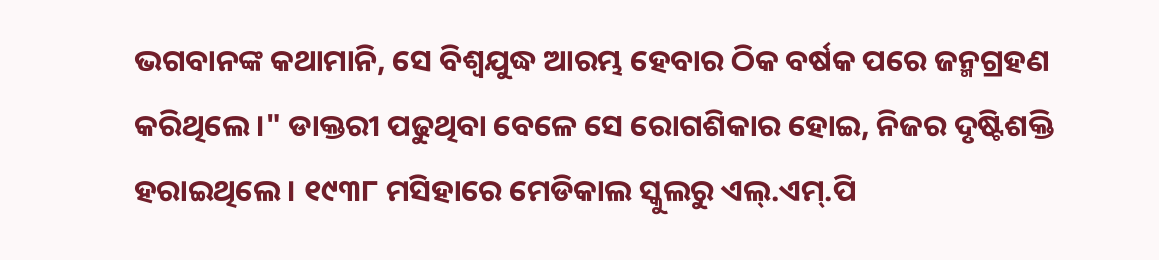ଭଗବାନଙ୍କ କଥାମାନି, ସେ ବିଶ୍ୱଯୁଦ୍ଧ ଆରମ୍ଭ ହେବାର ଠିକ ବର୍ଷକ ପରେ ଜନ୍ମଗ୍ରହଣ କରିଥିଲେ ।" ଡାକ୍ତରୀ ପଢୁଥିବା ବେଳେ ସେ ରୋଗଶିକାର ହୋଇ, ନିଜର ଦୃଷ୍ଟିଶକ୍ତି ହରାଇଥିଲେ । ୧୯୩୮ ମସିହାରେ ମେଡିକାଲ ସ୍କୁଲରୁ ଏଲ୍.ଏମ୍.ପି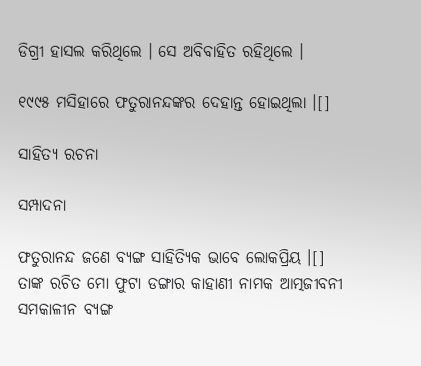ଡିଗ୍ରୀ ହାସଲ କରିଥିଲେ । ସେ ଅବିବାହିତ ରହିଥିଲେ ।

୧୯୯୫ ମସିହାରେ ଫତୁରାନନ୍ଦଙ୍କର ଦେହାନ୍ତ ହୋଇଥିଲା ।[]

ସାହିତ୍ୟ ରଚନା

ସମ୍ପାଦନା

ଫତୁରାନନ୍ଦ ଜଣେ ବ୍ୟଙ୍ଗ ସାହିତ୍ୟିକ ଭାବେ ଲୋକପ୍ରିୟ ।[] ତାଙ୍କ ରଚିତ ମୋ ଫୁଟା ଡଙ୍ଗାର କାହାଣୀ ନାମକ ଆତ୍ମଜୀବନୀ ସମକାଳୀନ ବ୍ୟଙ୍ଗ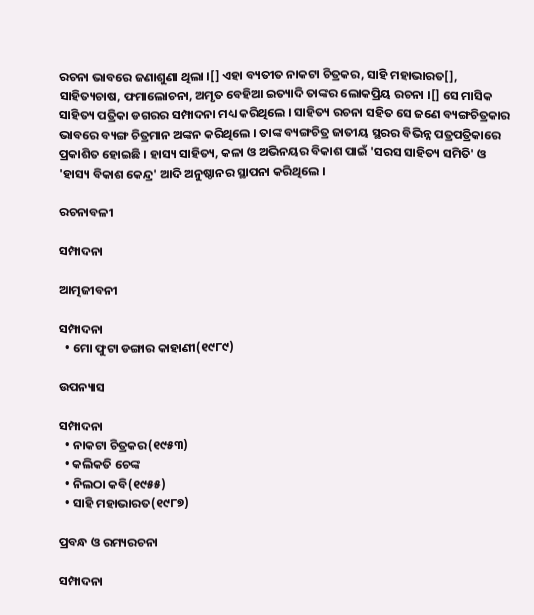ରଚନା ଭାବରେ ଜଣାଶୁଣା ଥିଲା ।[] ଏହା ବ୍ୟତୀତ ନାକଟା ଚିତ୍ରକର, ସାହି ମହାଭାରତ[], ସାହିତ୍ୟଚାଷ, ଫମାଲୋଚନା, ଅମୃତ ବେହିଆ ଇତ୍ୟାଦି ତାଙ୍କର ଲୋକପ୍ରିୟ ରଚନା ।[] ସେ ମାସିକ ସାହିତ୍ୟ ପତ୍ରିକା ଡଗରର ସମ୍ପାଦନା ମଧ୍ୟ କରିଥିଲେ । ସାହିତ୍ୟ ରଚନା ସହିତ ସେ ଜଣେ ବ୍ୟଙ୍ଗଚିତ୍ରକାର ଭାବରେ ବ୍ୟଙ୍ଗ ଚିତ୍ରମାନ ଅଙ୍କନ କରିଥିଲେ । ତାଙ୍କ ବ୍ୟଙ୍ଗଚିତ୍ର ଜାତୀୟ ସ୍ଥରର ବିଭିନ୍ନ ପତ୍ରପତ୍ରିକାରେ ପ୍ରକାଶିତ ହୋଇଛି । ହାସ୍ୟ ସାହିତ୍ୟ, କଳା ଓ ଅଭିନୟର ବିକାଶ ପାଇଁ 'ସରସ ସାହିତ୍ୟ ସମିତି' ଓ 'ହାସ୍ୟ ବିକାଶ କେନ୍ଦ୍ର' ଆଦି ଅନୁଷ୍ଠାନର ସ୍ଥାପନା କରିଥିଲେ ।

ରଚନାବଳୀ

ସମ୍ପାଦନା

ଆତ୍ମଜୀବନୀ

ସମ୍ପାଦନା
  • ମୋ ଫୁଟା ଡଙ୍ଗାର କାହାଣୀ(୧୯୮୯)

ଉପନ୍ୟାସ

ସମ୍ପାଦନା
  • ନାକଟା ଚିତ୍ରକର(୧୯୫୩)
  • କଲିକତି ଚେଙ୍କ
  • ନିଲଠା କବି(୧୯୫୫)
  • ସାହି ମହାଭାରତ(୧୯୮୭)

ପ୍ରବନ୍ଧ ଓ ରମ୍ୟରଚନା

ସମ୍ପାଦନା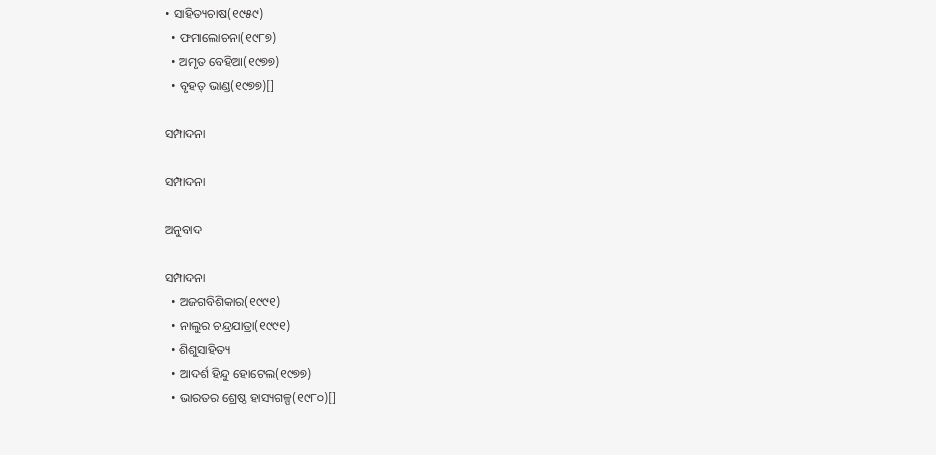• ସାହିତ୍ୟଚାଷ(୧୯୫୯)
  • ଫମାଲୋଚନା(୧୯୮୭)
  • ଅମୃତ ବେହିଆ(୧୯୭୭)
  • ବୃହତ୍ ଭାଣ୍ଡ(୧୯୭୭)[]

ସମ୍ପାଦନା

ସମ୍ପାଦନା

ଅନୁବାଦ

ସମ୍ପାଦନା
  • ଅଜଗବିଶିକାର(୧୯୯୧)
  • ନାଲୁର ଚନ୍ଦ୍ରଯାତ୍ରା(୧୯୯୧)
  • ଶିଶୁସାହିତ୍ୟ
  • ଆଦର୍ଶ ହିନ୍ଦୁ ହୋଟେଲ(୧୯୭୭)
  • ଭାରତର ଶ୍ରେଷ୍ଠ ହାସ୍ୟଗଳ୍ପ(୧୯୮୦)[]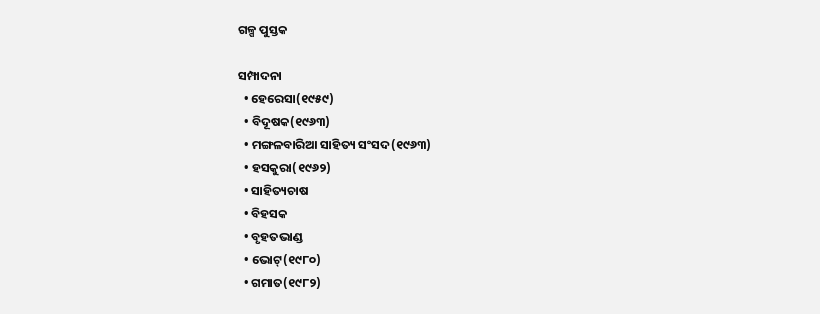ଗଳ୍ପ ପୁସ୍ତକ

ସମ୍ପାଦନା
  • ହେରେସା(୧୯୫୯)
  • ବିଦୂଷକ(୧୯୬୩)
  • ମଙ୍ଗଳବାରିଆ ସାହିତ୍ୟ ସଂସଦ(୧୯୬୩)
  • ହସକୁରା(୧୯୬୨)
  • ସାହିତ୍ୟଚାଷ
  • ବିହସକ
  • ବୃହତଭାଣ୍ଡ
  • ଭୋଟ୍(୧୯୮୦)
  • ଗମାତ(୧୯୮୨)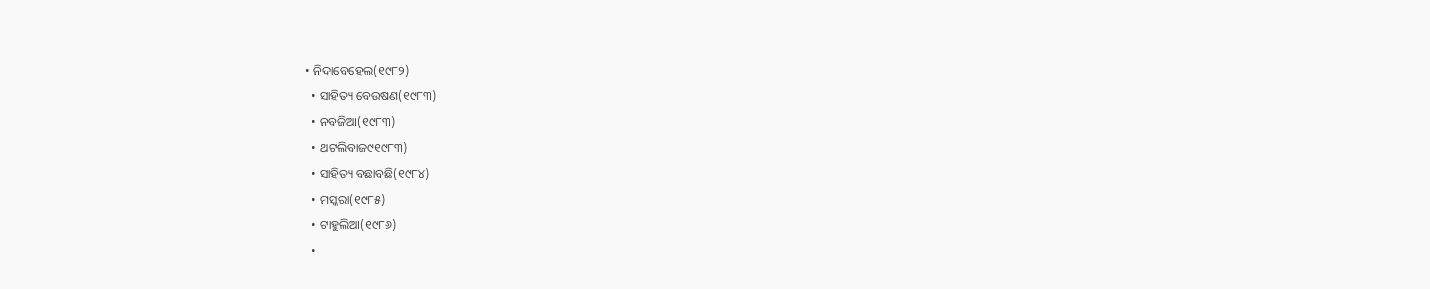• ନିଦାବେହେଲ(୧୯୮୨)
  • ସାହିତ୍ୟ ବେଉଷଣ(୧୯୮୩)
  • ନବଜିଆ(୧୯୮୩)
  • ଥଟଲିବାଜ୯୧୯୮୩)
  • ସାହିତ୍ୟ ବଛାବଛି(୧୯୮୪)
  • ମସ୍କରା(୧୯୮୫)
  • ଟାହୁଲିଆ(୧୯୮୬)
  •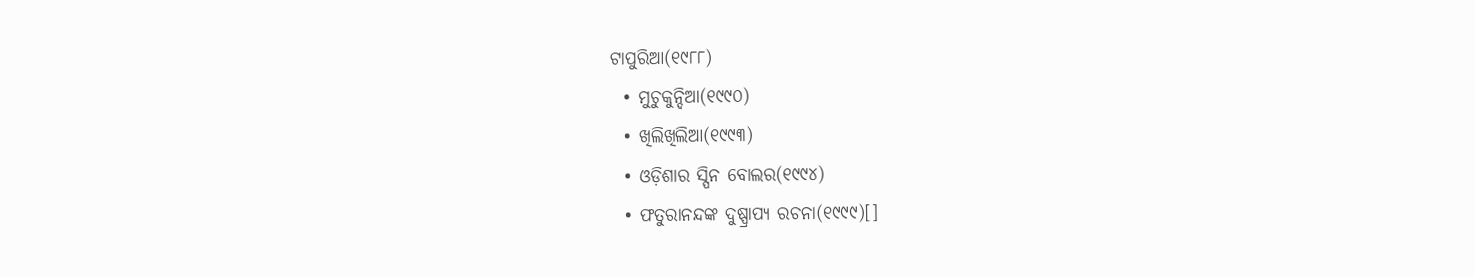ଟାପୁରିଆ(୧୯୮୮)
  • ମୁଚୁକୁନ୍ଦିଆ(୧୯୯୦)
  • ଖିଲିଖିଲିଆ(୧୯୯୩)
  • ଓଡ଼ିଶାର ସ୍ପିନ ବୋଲର(୧୯୯୪)
  • ଫତୁରାନନ୍ଦଙ୍କ ଦୁଷ୍ପ୍ରାପ୍ୟ ରଚନା(୧୯୯୯)[]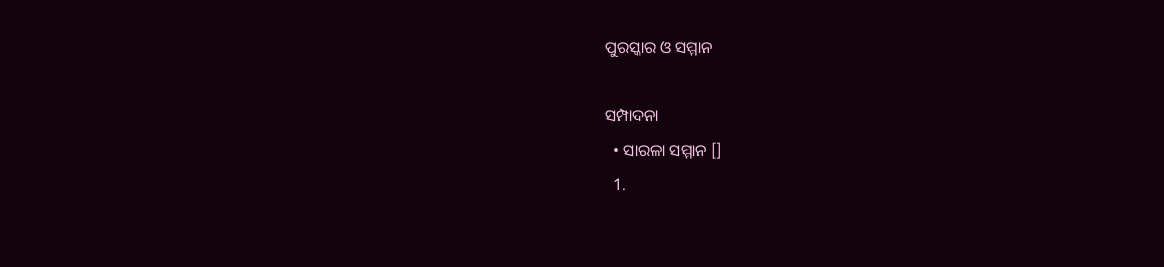ପୁରସ୍କାର ଓ ସମ୍ମାନ

ସମ୍ପାଦନା
  • ସାରଳା ସମ୍ମାନ []
  1.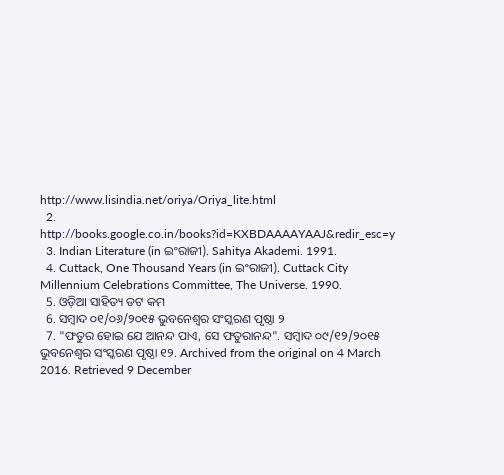http://www.lisindia.net/oriya/Oriya_lite.html
  2. http://books.google.co.in/books?id=KXBDAAAAYAAJ&redir_esc=y
  3. Indian Literature (in ଇଂରାଜୀ). Sahitya Akademi. 1991.
  4. Cuttack, One Thousand Years (in ଇଂରାଜୀ). Cuttack City Millennium Celebrations Committee, The Universe. 1990.
  5. ଓଡ଼ିଆ ସାହିତ୍ୟ ଡଟ କମ
  6. ସମ୍ବାଦ ୦୧/୦୬/୨୦୧୫ ଭୁବନେଶ୍ୱର ସଂସ୍କରଣ ପୃଷ୍ଠା ୨
  7. "ଫତୁର ହୋଇ ଯେ ଆନନ୍ଦ ପାଏ, ସେ ଫତୁରାନନ୍ଦ". ସମ୍ବାଦ ୦୯/୧୨/୨୦୧୫ ଭୁବନେଶ୍ୱର ସଂସ୍କରଣ ପୃଷ୍ଠା ୧୨. Archived from the original on 4 March 2016. Retrieved 9 December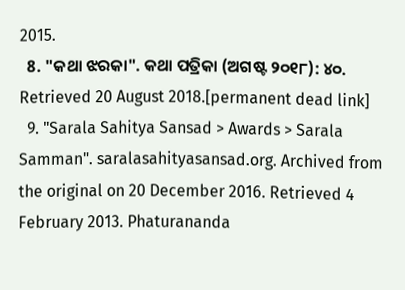2015.
  8. "କଥା ଝରକା". କଥା ପତ୍ରିକା (ଅଗଷ୍ଟ ୨୦୧୮): ୪୦. Retrieved 20 August 2018.[permanent dead link]
  9. "Sarala Sahitya Sansad > Awards > Sarala Samman". saralasahityasansad.org. Archived from the original on 20 December 2016. Retrieved 4 February 2013. Phaturananda